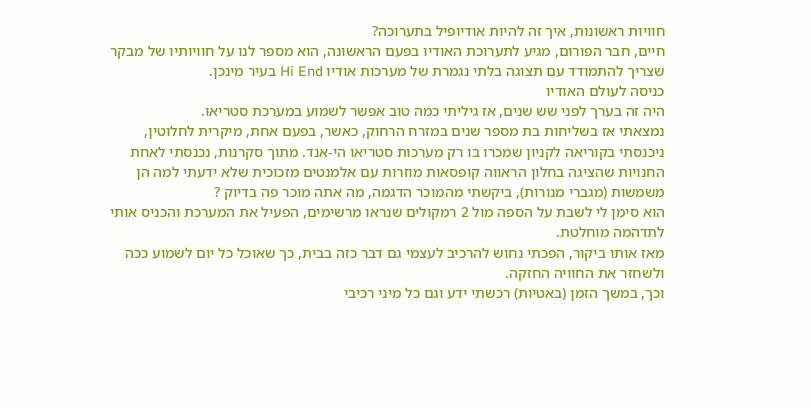חוויות ראשונות, איך זה להיות אודיופיל בתערוכה?
חיים, חבר הפורום, מגיע לתערוכת האודיו בפעם הראשונה, הוא מספר לנו על חוויותיו של מבקר שצריך להתמודד עם תצוגה בלתי נגמרת של מערכות אודיו Hi End בעיר מינכן.
כניסה לעולם האודיו
היה זה בערך לפני שש שנים, אז גיליתי כמה טוב אפשר לשמוע במערכת סטריאו.
נמצאתי אז בשליחות בת מספר שנים במזרח הרחוק, כאשר, בפעם אחת, מיקרית לחלוטין, ניכנסתי בקוריאה לקניון שמכרו בו רק מערכות סטריאו הי-אנד. מתוך סקרנות, נכנסתי לאחת החנויות שהציגה בחלון הראווה קופסאות מוזרות עם אלמנטים מזכוכית שלא ידעתי למה הן משמשות (מגברי מנורות), ביקשתי מהמוכר הדגמה, מה אתה מוכר פה בדיוק ?
הוא סימן לי לשבת על הספה מול 2 רמקולים שנראו מרשימים, הפעיל את המערכת והכניס אותי לתדהמה מוחלטת.
מאז אותו ביקור, הפכתי נחוש להרכיב לעצמי גם דבר כזה בבית, כך שאוכל כל יום לשמוע ככה ולשחזר את החוויה החזקה.
וכך, במשך הזמן (באטיות) רכשתי ידע וגם כל מיני רכיבי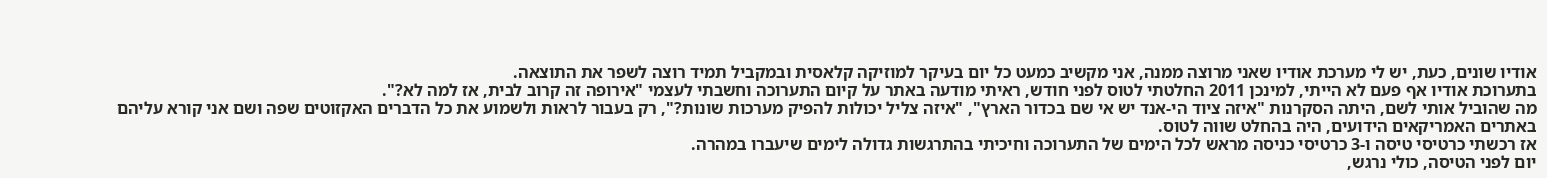אודיו שונים, כעת, יש לי מערכת אודיו שאני מרוצה ממנה, אני מקשיב כמעט כל יום בעיקר למוזיקה קלאסית ובמקביל תמיד רוצה לשפר את התוצאה.
בתערוכת אודיו אף פעם לא הייתי, למינכן 2011 החלטתי לטוס לפני חודש, ראיתי מודעה באתר על קיום התערוכה וחשבתי לעצמי "אירופה זה קרוב לבית, אז למה לא?".
מה שהוביל אותי לשם, היתה הסקרנות "איזה ציוד הי-אנד יש אי שם בכדור הארץ", "איזה צליל יכולות להפיק מערכות שונות?", רק בעבור לראות ולשמוע את כל הדברים האקזוטים שפה ושם אני קורא עליהם באתרים האמריקאים הידועים, היה בהחלט שווה לטוס.
אז רכשתי כרטיסי טיסה ו-3 כרטיסי כניסה מראש לכל הימים של התערוכה וחיכיתי בהתרגשות גדולה לימים שיעברו במהרה.
יום לפני הטיסה, כולי נרגש,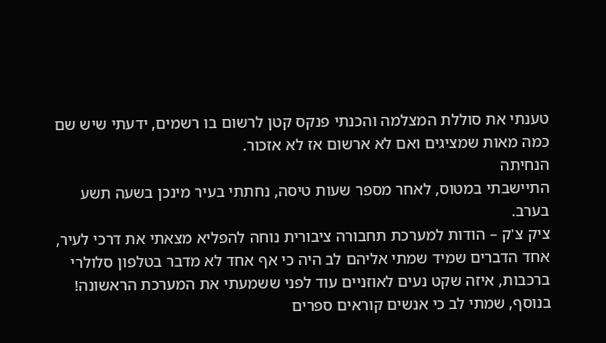טענתי את סוללת המצלמה והכנתי פנקס קטן לרשום בו רשמים, ידעתי שיש שם כמה מאות שמציגים ואם לא ארשום אז לא אזכור.
הנחיתה
התיישבתי במטוס, לאחר מספר שעות טיסה, נחתתי בעיר מינכן בשעה תשע בערב.
ציק צ'ק – הודות למערכת תחבורה ציבורית נוחה להפליא מצאתי את דרכי לעיר, אחד הדברים שמיד שמתי אליהם לב היה כי אף אחד לא מדבר בטלפון סלולרי ברכבות, איזה שקט נעים לאוזניים עוד לפני ששמעתי את המערכת הראשונה!
בנוסף, שמתי לב כי אנשים קוראים ספרים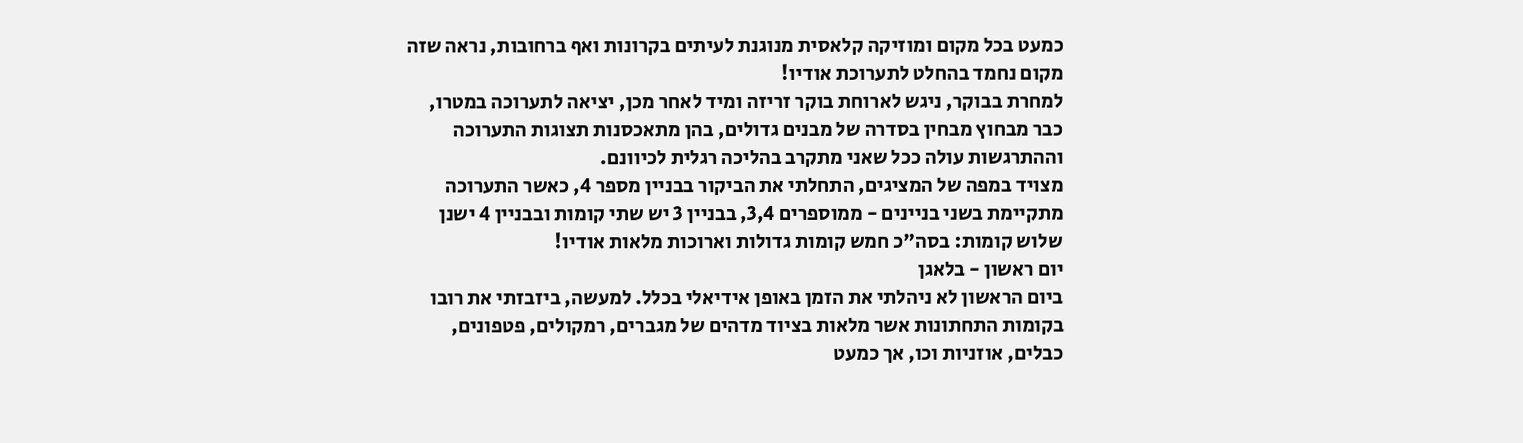כמעט בכל מקום ומוזיקה קלאסית מנוגנת לעיתים בקרונות ואף ברחובות, נראה שזה מקום נחמד בהחלט לתערוכת אודיו!
למחרת בבוקר, ניגש לארוחת בוקר זריזה ומיד לאחר מכן, יציאה לתערוכה במטרו, כבר מבחוץ מבחין בסדרה של מבנים גדולים, בהן מתאכסנות תצוגות התערוכה וההתרגשות עולה ככל שאני מתקרב בהליכה רגלית לכיוונם.
מצויד במפה של המציגים, התחלתי את הביקור בבניין מספר 4, כאשר התערוכה מתקיימת בשני בניינים - ממוספרים 3,4, בבניין 3 יש שתי קומות ובבניין 4 ישנן שלוש קומות: בסה"כ חמש קומות גדולות וארוכות מלאות אודיו!
יום ראשון - בלאגן
ביום הראשון לא ניהלתי את הזמן באופן אידיאלי בכלל. למעשה, ביזבזתי את רובו בקומות התחתונות אשר מלאות בציוד מדהים של מגברים, רמקולים, פטפונים, כבלים, אוזניות וכו, אך כמעט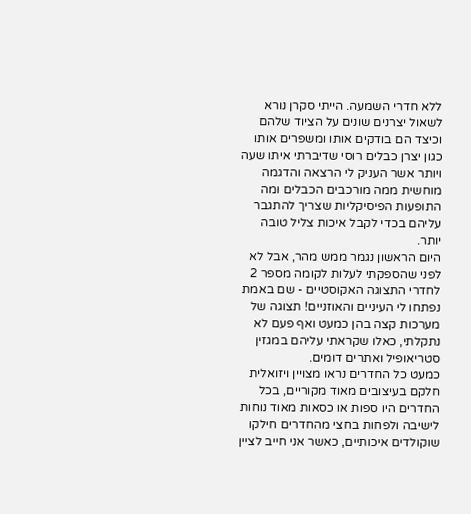ללא חדרי השמעה. הייתי סקרן נורא לשאול יצרנים שונים על הציוד שלהם וכיצד הם בודקים אותו ומשפרים אותו כגון יצרן כבלים רוסי שדיברתי איתו שעה ויותר אשר העניק לי הרצאה והדגמה מוחשית ממה מורכבים הכבלים ומה התופעות הפיסיקליות שצריך להתגבר עליהם בכדי לקבל איכות צליל טובה יותר.
היום הראשון נגמר ממש מהר, אבל לא לפני שהספקתי לעלות לקומה מספר 2 לחדרי התצוגה האקוסטיים - שם באמת נפתחו לי העיניים והאוזניים! תצוגה של מערכות קצה בהן כמעט ואף פעם לא נתקלתי, כאלו שקראתי עליהם במגזין סטריאופיל ואתרים דומים.
כמעט כל החדרים נראו מצויין ויזואלית חלקם בעיצובים מאוד מקוריים, בכל החדרים היו ספות או כסאות מאוד נוחות לישיבה ולפחות בחצי מהחדרים חילקו שוקולדים איכותיים, כאשר אני חייב לציין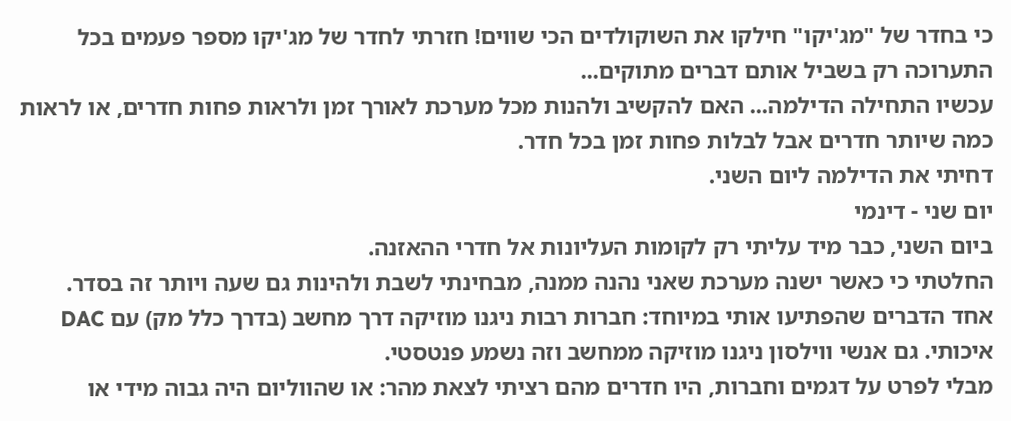כי בחדר של "מג'יקו" חילקו את השוקולדים הכי שווים! חזרתי לחדר של מג'יקו מספר פעמים בכל התערוכה רק בשביל אותם דברים מתוקים...
עכשיו התחילה הדילמה... האם להקשיב ולהנות מכל מערכת לאורך זמן ולראות פחות חדרים, או לראות כמה שיותר חדרים אבל לבלות פחות זמן בכל חדר.
דחיתי את הדילמה ליום השני.
יום שני - דינמי
ביום השני, כבר מיד עליתי רק לקומות העליונות אל חדרי ההאזנה.
החלטתי כי כאשר ישנה מערכת שאני נהנה ממנה, מבחינתי לשבת ולהינות גם שעה ויותר זה בסדר.
אחד הדברים שהפתיעו אותי במיוחד: חברות רבות ניגנו מוזיקה דרך מחשב (בדרך כלל מק) עם DAC איכותי. גם אנשי ווילסון ניגנו מוזיקה ממחשב וזה נשמע פנטסטי.
מבלי לפרט על דגמים וחברות, היו חדרים מהם רציתי לצאת מהר: או שהווליום היה גבוה מידי או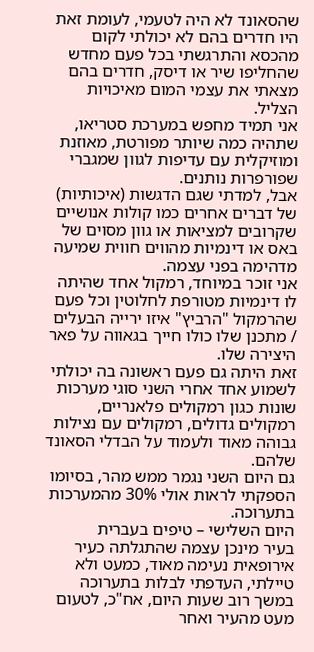שהסאונד לא היה לטעמי, לעומת זאת היו חדרים בהם לא יכולתי לקום מהכסא והתרגשתי בכל פעם מחדש שהחליפו שיר או דיסק, חדרים בהם מצאתי את עצמי המום מאיכויות הצליל.
אני תמיד מחפש במערכת סטריאו, שתהיה כמה שיותר מפורטת, מאוזנת ומוזיקלית עם עדיפות לגוון שמגברי שפורפרות נותנים.
אבל, למדתי שגם הדגשות (איכותיות) של דברים אחרים כמו קולות אנושיים שקרובים למציאות או גוון מסוים של באס או דינמיות מהווים חווית שמיעה מדהימה בפני עצמה.
אני זוכר במיוחד, רמקול אחד שהיתה לו דינמיות מטורפת לחלוטין וכל פעם שהרמקול "הרביץ" איזו ירייה הבעלים / מתכנן שלו כולו חייך בגאווה על פאר היצירה שלו.
זאת היתה גם פעם ראשונה בה יכולתי לשמוע אחד אחרי השני סוגי מערכות שונות כגון רמקולים פלאנריים, רמקולים גדולים, רמקולים עם נצילות גבוהה מאוד ולעמוד על הבדלי הסאונד שלהם.
גם היום השני נגמר ממש מהר, בסיומו הספקתי לראות אולי 30% מהמערכות בתערוכה.
היום השלישי – טיפים בעברית
בעיר מינכן עצמה שהתגלתה כעיר אירופאית נעימה מאוד, כמעט ולא טיילתי, העדפתי לבלות בתערוכה במשך רוב שעות היום, אח"כ, לטעום מעט מהעיר ואחר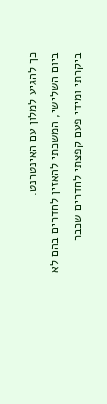כך להגיע למלון עם האינטרנט.
ביום השלישי, המשכתי להאזין לחדרים בהם לא ביקרתי ומידי פעם קפצתי לחדרים שכבר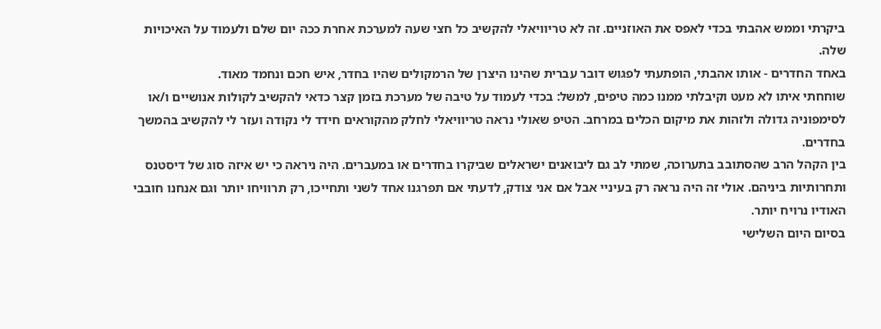ביקרתי וממש אהבתי בכדי לאפס את האוזניים. זה לא טריוויאלי להקשיב כל חצי שעה למערכת אחרת ככה יום שלם ולעמוד על האיכויות שלה.
באחד החדרים - אותו אהבתי, הופתעתי לפגוש דובר עברית שהינו היצרן של הרמקולים שהיו בחדר, איש חכם ונחמד מאוד.
שוחחתי איתו לא מעט וקיבלתי ממנו כמה טיפים, למשל: בכדי לעמוד על טיבה של מערכת בזמן קצר כדאי להקשיב לקולות אנושיים ו/או לסימפוניה גדולה ולזהות את מיקום הכלים במרחב. הטיפ שאולי נראה טריוויאלי לחלק מהקוראים חידד לי נקודה ועזר לי להקשיב בהמשך בחדרים.
בין הקהל הרב שהסתובב בתערוכה, שמתי לב גם ליבואנים ישראלים שביקרו בחדרים או במעברים. היה ניראה כי יש איזה סוג של דיסטנס ותחרותיות ביניהם. אולי זה היה נראה רק בעיניי אבל אם אני צודק, לדעתי אם תפרגנו אחד לשני ותחייכו, רק תרוויחו יותר וגם אנחנו חובבי האודיו נרויח יותר.
בסיום היום השלישי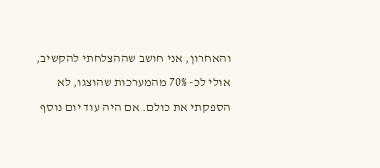והאחרון, אני חושב שההצלחתי להקשיב, אולי לכ- 70% מהמערכות שהוצגו, לא הספקתי את כולם. אם היה עוד יום נוסף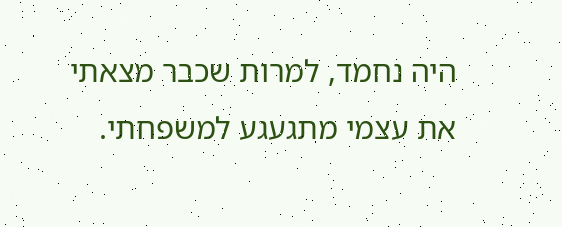היה נחמד, למרות שכבר מצאתי את עצמי מתגעגע למשפחתי.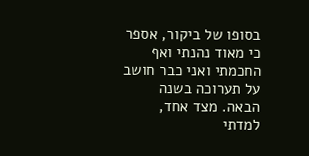בסופו של ביקור, אספר כי מאוד נהנתי ואף החכמתי ואני כבר חושב על תערוכה בשנה הבאה. מצד אחד, למדתי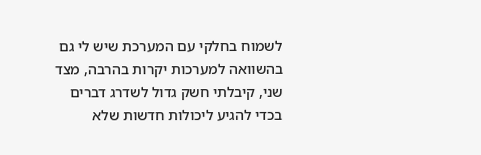לשמוח בחלקי עם המערכת שיש לי גם בהשוואה למערכות יקרות בהרבה, מצד שני, קיבלתי חשק גדול לשדרג דברים בכדי להגיע ליכולות חדשות שלא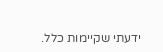ידעתי שקיימות כלל.